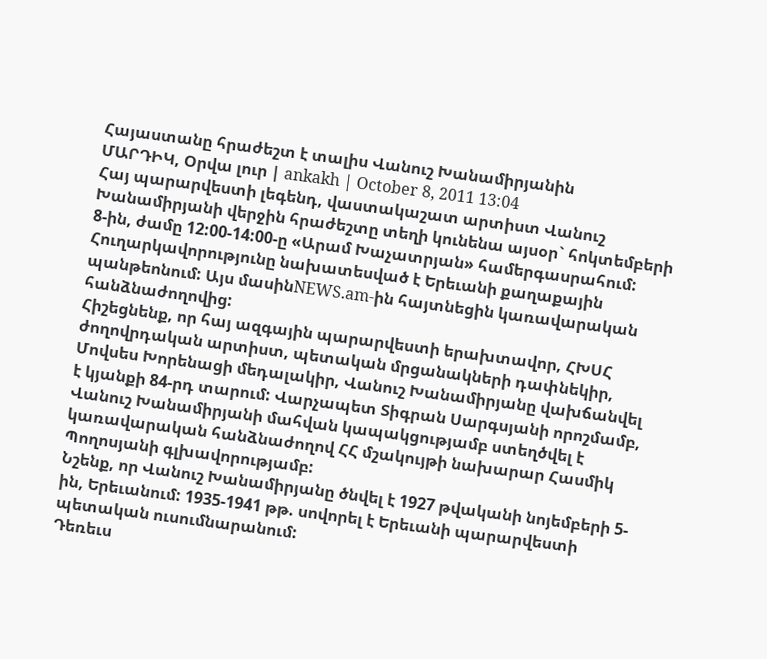Հայաստանը հրաժեշտ է տալիս Վանուշ Խանամիրյանին
ՄԱՐԴԻԿ, Օրվա լուր | ankakh | October 8, 2011 13:04
Հայ պարարվեստի լեգենդ, վաստակաշատ արտիստ Վանուշ Խանամիրյանի վերջին հրաժեշտը տեղի կունենա այսօր` հոկտեմբերի 8-ին, ժամը 12:00-14:00-ը «Արամ Խաչատրյան» համերգասրահում: Հուղարկավորությունը նախատեսված է Երեւանի քաղաքային պանթեոնում: Այս մասինNEWS.am-ին հայտնեցին կառավարական հանձնաժողովից:
Հիշեցնենք, որ հայ ազգային պարարվեստի երախտավոր, ՀԽՍՀ ժողովրդական արտիստ, պետական մրցանակների դափնեկիր, Մովսես Խորենացի մեդալակիր, Վանուշ Խանամիրյանը վախճանվել է կյանքի 84-րդ տարում: Վարչապետ Տիգրան Սարգսյանի որոշմամբ, Վանուշ Խանամիրյանի մահվան կապակցությամբ ստեղծվել է կառավարական հանձնաժողով ՀՀ մշակույթի նախարար Հասմիկ Պողոսյանի գլխավորությամբ:
Նշենք, որ Վանուշ Խանամիրյանը ծնվել է 1927 թվականի նոյեմբերի 5-ին, Երեւանում: 1935-1941 թթ. սովորել է Երեւանի պարարվեստի պետական ուսումնարանում:
Դեռեւս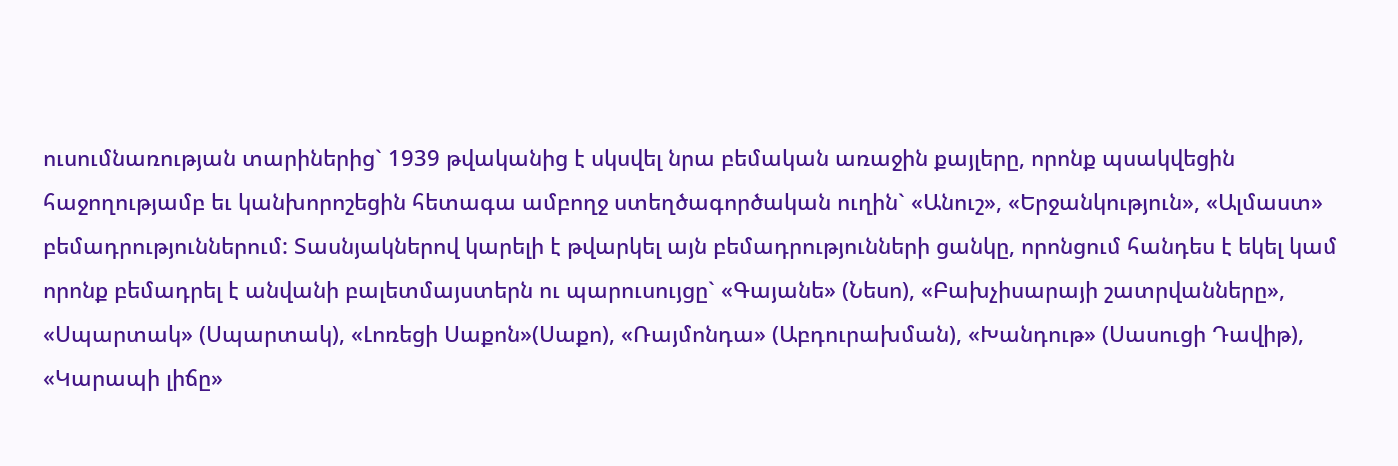ուսումնառության տարիներից` 1939 թվականից է սկսվել նրա բեմական առաջին քայլերը, որոնք պսակվեցին հաջողությամբ եւ կանխորոշեցին հետագա ամբողջ ստեղծագործական ուղին` «Անուշ», «Երջանկություն», «Ալմաստ» բեմադրություններում: Տասնյակներով կարելի է թվարկել այն բեմադրությունների ցանկը, որոնցում հանդես է եկել կամ որոնք բեմադրել է անվանի բալետմայստերն ու պարուսույցը` «Գայանե» (Նեսո), «Բախչիսարայի շատրվանները», «Սպարտակ» (Սպարտակ), «Լոռեցի Սաքոն»(Սաքո), «Ռայմոնդա» (Աբդուրախման), «Խանդութ» (Սասուցի Դավիթ), «Կարապի լիճը»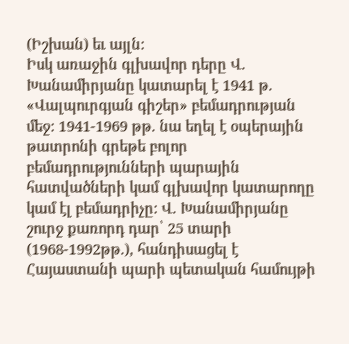(Իշխան) եւ այլն:
Իսկ առաջին գլխավոր դերը Վ. Խանամիրյանը կատարել է 1941 թ. «Վալպուրգյան գիշեր» բեմադրության մեջ: 1941-1969 թթ. նա եղել է օպերային թատրոնի գրեթե բոլոր բեմադրությունների պարային հատվածների կամ գլխավոր կատարողը կամ էլ բեմադրիչը: Վ. Խանամիրյանը շուրջ քառորդ դար՝ 25 տարի (1968-1992թթ.), հանդիսացել է Հայաստանի պարի պետական համույթի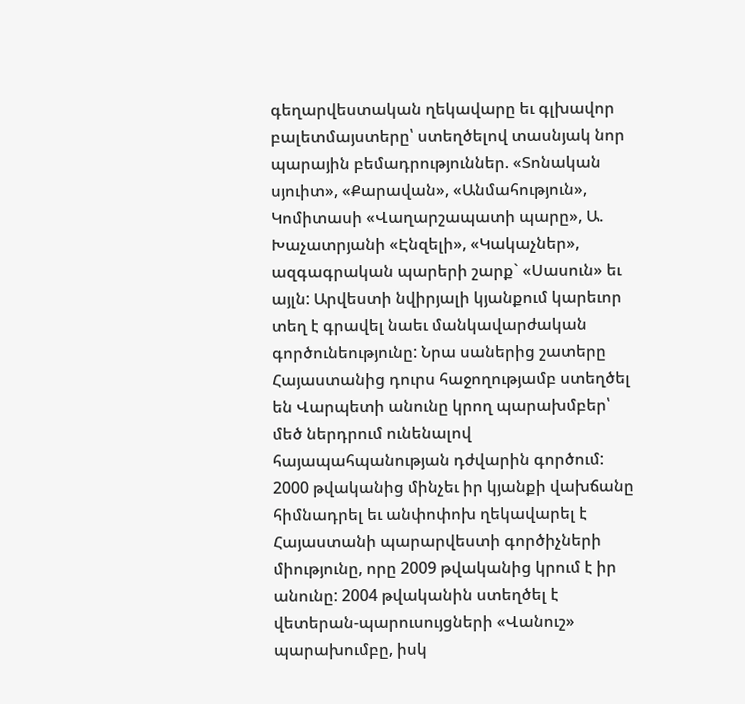գեղարվեստական ղեկավարը եւ գլխավոր բալետմայստերը՝ ստեղծելով տասնյակ նոր պարային բեմադրություններ. «Տոնական սյուիտ», «Քարավան», «Անմահություն», Կոմիտասի «Վաղարշապատի պարը», Ա. Խաչատրյանի «Էնզելի», «Կակաչներ», ազգագրական պարերի շարք` «Սասուն» եւ այլն: Արվեստի նվիրյալի կյանքում կարեւոր տեղ է գրավել նաեւ մանկավարժական գործունեությունը: Նրա սաներից շատերը Հայաստանից դուրս հաջողությամբ ստեղծել են Վարպետի անունը կրող պարախմբեր՝ մեծ ներդրում ունենալով հայապահպանության դժվարին գործում: 2000 թվականից մինչեւ իր կյանքի վախճանը հիմնադրել եւ անփոփոխ ղեկավարել է Հայաստանի պարարվեստի գործիչների միությունը, որը 2009 թվականից կրում է իր անունը: 2004 թվականին ստեղծել է վետերան-պարուսույցների «Վանուշ» պարախումբը, իսկ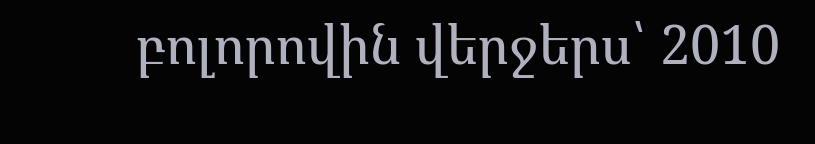բոլորովին վերջերս՝ 2010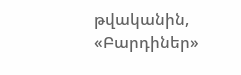թվականին, «Բարդիներ»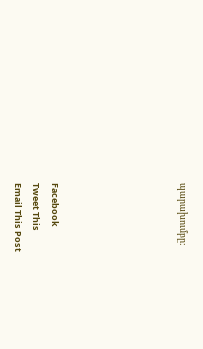պարախումբը:






Facebook
Tweet This
Email This Post